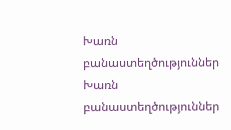Խառն բանաստեղծություններ
Խառն բանաստեղծություններ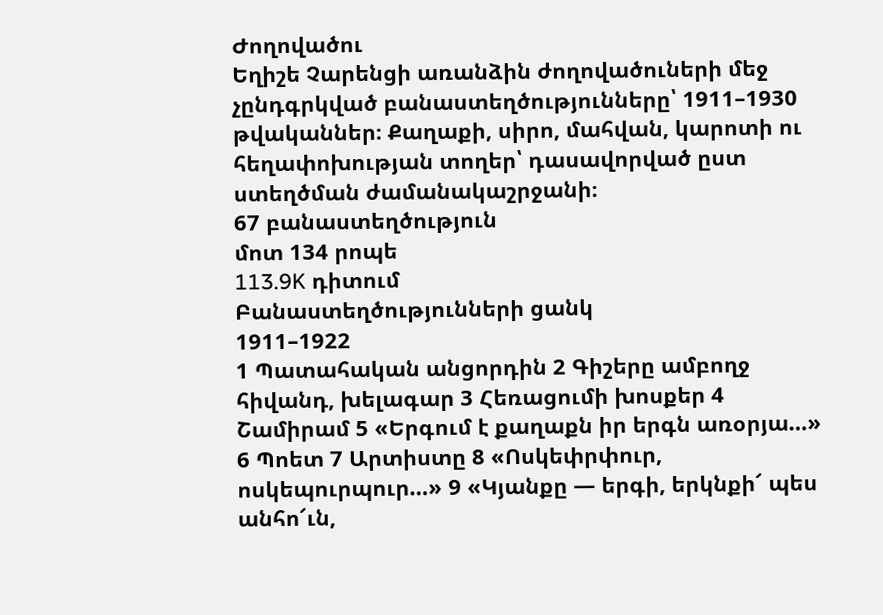Ժողովածու
Եղիշե Չարենցի առանձին ժողովածուների մեջ չընդգրկված բանաստեղծությունները՝ 1911–1930 թվականներ։ Քաղաքի, սիրո, մահվան, կարոտի ու հեղափոխության տողեր՝ դասավորված ըստ ստեղծման ժամանակաշրջանի։
67 բանաստեղծություն
մոտ 134 րոպե
113.9K դիտում
Բանաստեղծությունների ցանկ
1911–1922
1 Պատահական անցորդին 2 Գիշերը ամբողջ հիվանդ, խելագար 3 Հեռացումի խոսքեր 4 Շամիրամ 5 «Երգում է քաղաքն իր երգն առօրյա…» 6 Պոետ 7 Արտիստը 8 «Ոսկեփրփուր, ոսկեպուրպուր…» 9 «Կյանքը — երգի, երկնքի՜ պես անհո՜ւն,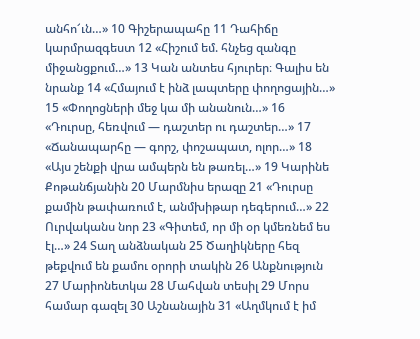անհո՜ւն…» 10 Գիշերապահը 11 Դահիճը կարմրազգեստ 12 «Հիշում եմ. հնչեց զանգը միջանցքում…» 13 Կան անտես հյուրեր։ Գալիս են նրանք 14 «Հմայում է ինձ լապտերը փողոցային…» 15 «Փողոցների մեջ կա մի անանուն…» 16 «Դուրսը, հեռվում — դաշտեր ու դաշտեր…» 17 «Ճանապարհը — գորշ, փոշապատ, ոլոր…» 18 «Այս շենքի վրա ամպերն են թառել…» 19 Կարինե Քոթանճյանին 20 Մարմնիս երազը 21 «Դուրսը քամին թափառում է, անմխիթար դեգերում…» 22 Ուրվականս նոր 23 «Գիտեմ, որ մի օր կմեռնեմ ես էլ…» 24 Տաղ անձնական 25 Ծաղիկները հեզ թեքվում են քամու օրորի տակին 26 Անքնություն 27 Մարիոնետկա 28 Մահվան տեսիլ 29 Մորս համար գազել 30 Աշնանային 31 «Աղմկում է իմ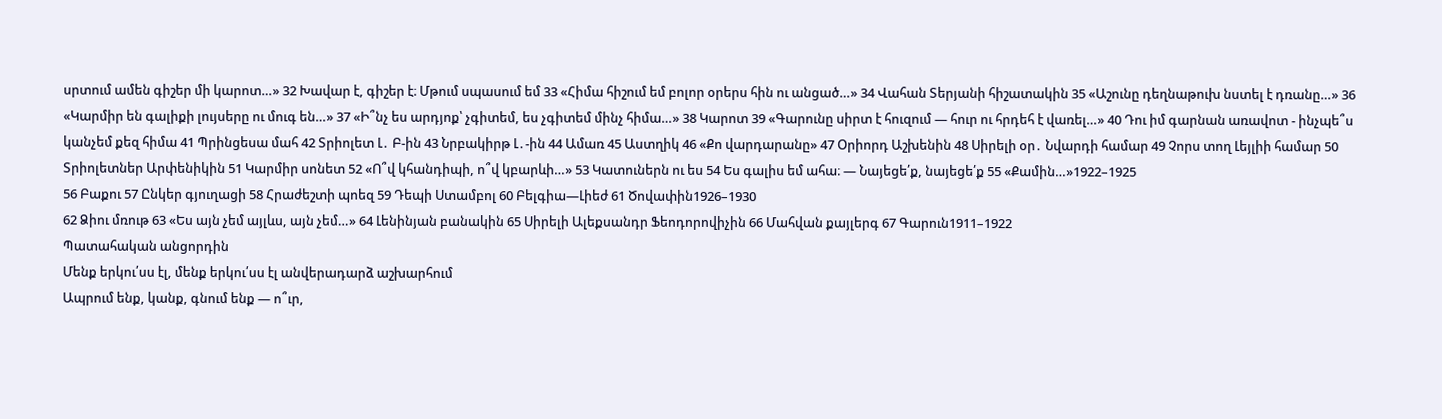սրտում ամեն գիշեր մի կարոտ…» 32 Խավար է, գիշեր է։ Մթում սպասում եմ 33 «Հիմա հիշում եմ բոլոր օրերս հին ու անցած…» 34 Վահան Տերյանի հիշատակին 35 «Աշունը դեղնաթուխ նստել է դռանը…» 36 «Կարմիր են գալիքի լույսերը ու մուգ են…» 37 «Ի՞նչ ես արդյոք՝ չգիտեմ, ես չգիտեմ մինչ հիմա…» 38 Կարոտ 39 «Գարունը սիրտ է հուզում — հուր ու հրդեհ է վառել…» 40 Դու իմ գարնան առավոտ - ինչպե՞ս կանչեմ քեզ հիմա 41 Պրինցեսա մահ 42 Տրիոլետ Լ․ Բ-ին 43 Նրբակիրթ Լ․-ին 44 Ամառ 45 Աստղիկ 46 «Քո վարդարանը» 47 Օրիորդ Աշխենին 48 Սիրելի օր․ Նվարդի համար 49 Չորս տող Լեյլիի համար 50 Տրիոլետներ Արփենիկին 51 Կարմիր սոնետ 52 «Ո՞վ կհանդիպի, ո՞վ կբարևի…» 53 Կատուներն ու ես 54 Ես գալիս եմ ահա։ — Նայեցե՛ք, նայեցե՛ք 55 «Քամին…»1922–1925
56 Բաքու 57 Ընկեր գյուղացի 58 Հրաժեշտի պոեզ 59 Դեպի Ստամբոլ 60 Բելգիա—Լիեժ 61 Ծովափին1926–1930
62 Ձիու մռութ 63 «Ես այն չեմ այլևս, այն չեմ…» 64 Լենինյան բանակին 65 Սիրելի Ալեքսանդր Ֆեոդորովիչին 66 Մահվան քայլերգ 67 Գարուն1911–1922
Պատահական անցորդին
Մենք երկու՛սս էլ, մենք երկու՛սս էլ անվերադարձ աշխարհում
Ապրում ենք, կանք, գնում ենք — ո՞ւր,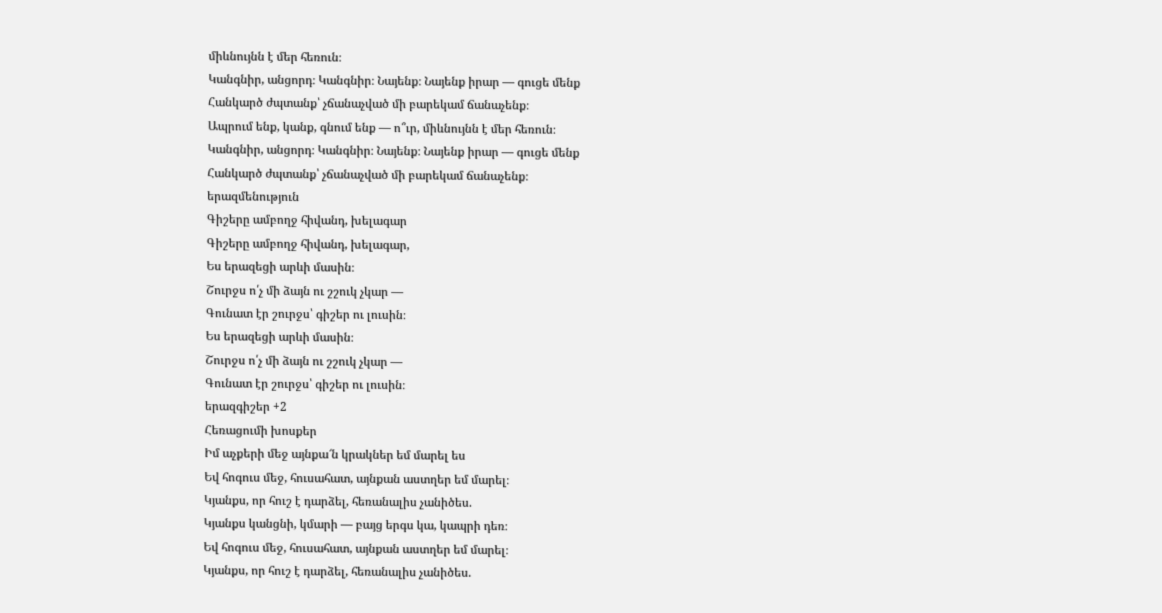միևնույնն է մեր հեռուն։
Կանգնիր, անցորդ։ Կանգնիր։ Նայենք։ Նայենք իրար — գուցե մենք
Հանկարծ ժպտանք՝ չճանաչված մի բարեկամ ճանաչենք։
Ապրում ենք, կանք, գնում ենք — ո՞ւր, միևնույնն է մեր հեռուն։
Կանգնիր, անցորդ։ Կանգնիր։ Նայենք։ Նայենք իրար — գուցե մենք
Հանկարծ ժպտանք՝ չճանաչված մի բարեկամ ճանաչենք։
երազմենություն
Գիշերը ամբողջ հիվանդ, խելագար
Գիշերը ամբողջ հիվանդ, խելագար,
Ես երազեցի արևի մասին։
Շուրջս ո՛չ մի ձայն ու շշուկ չկար —
Գունատ էր շուրջս՝ գիշեր ու լուսին։
Ես երազեցի արևի մասին։
Շուրջս ո՛չ մի ձայն ու շշուկ չկար —
Գունատ էր շուրջս՝ գիշեր ու լուսին։
երազգիշեր +2
Հեռացումի խոսքեր
Իմ աչքերի մեջ այնքա՜ն կրակներ եմ մարել ես
Եվ հոգուս մեջ, հուսահատ, այնքան աստղեր եմ մարել։
Կյանքս, որ հուշ է դարձել, հեռանալիս չանիծես.
Կյանքս կանցնի, կմարի — բայց երգս կա, կապրի դեռ։
Եվ հոգուս մեջ, հուսահատ, այնքան աստղեր եմ մարել։
Կյանքս, որ հուշ է դարձել, հեռանալիս չանիծես.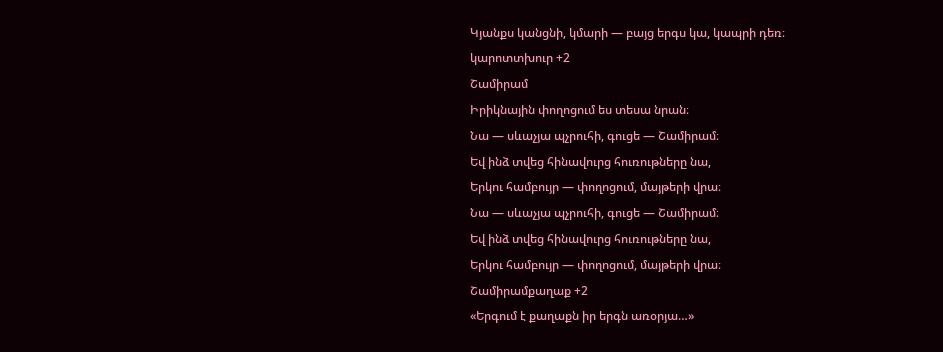Կյանքս կանցնի, կմարի — բայց երգս կա, կապրի դեռ։
կարոտտխուր +2
Շամիրամ
Իրիկնային փողոցում ես տեսա նրան։
Նա — սևաչյա պչրուհի, գուցե — Շամիրամ։
Եվ ինձ տվեց հինավուրց հուռութները նա,
Երկու համբույր — փողոցում, մայթերի վրա։
Նա — սևաչյա պչրուհի, գուցե — Շամիրամ։
Եվ ինձ տվեց հինավուրց հուռութները նա,
Երկու համբույր — փողոցում, մայթերի վրա։
Շամիրամքաղաք +2
«Երգում է քաղաքն իր երգն առօրյա…»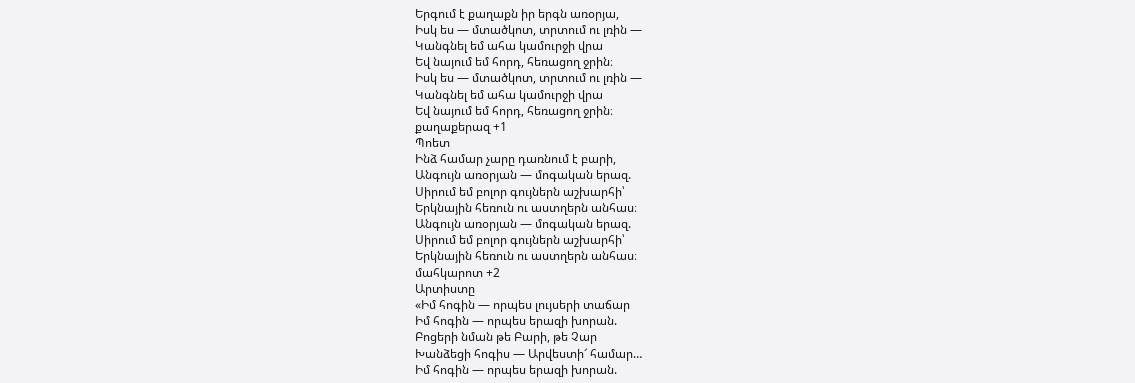Երգում է քաղաքն իր երգն առօրյա,
Իսկ ես — մտածկոտ, տրտում ու լռին —
Կանգնել եմ ահա կամուրջի վրա
Եվ նայում եմ հորդ, հեռացող ջրին։
Իսկ ես — մտածկոտ, տրտում ու լռին —
Կանգնել եմ ահա կամուրջի վրա
Եվ նայում եմ հորդ, հեռացող ջրին։
քաղաքերազ +1
Պոետ
Ինձ համար չարը դառնում է բարի,
Անգույն առօրյան — մոգական երազ.
Սիրում եմ բոլոր գույներն աշխարհի՝
Երկնային հեռուն ու աստղերն անհաս։
Անգույն առօրյան — մոգական երազ.
Սիրում եմ բոլոր գույներն աշխարհի՝
Երկնային հեռուն ու աստղերն անհաս։
մահկարոտ +2
Արտիստը
«Իմ հոգին — որպես լույսերի տաճար
Իմ հոգին — որպես երազի խորան.
Բոցերի նման թե Բարի, թե Չար
Խանձեցի հոգիս — Արվեստի՜ համար…
Իմ հոգին — որպես երազի խորան.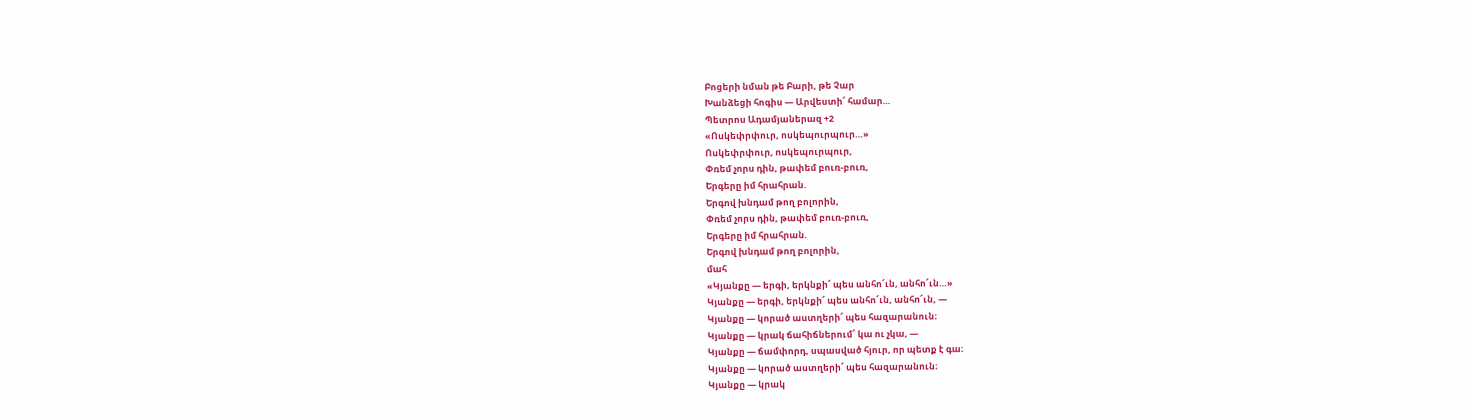Բոցերի նման թե Բարի, թե Չար
Խանձեցի հոգիս — Արվեստի՜ համար…
Պետրոս Ադամյաներազ +2
«Ոսկեփրփուր, ոսկեպուրպուր…»
Ոսկեփրփուր, ոսկեպուրպուր,
Փռեմ չորս դին, թափեմ բուռ-բուռ,
Երգերը իմ հրահրան.
Երգով խնդամ թող բոլորին,
Փռեմ չորս դին, թափեմ բուռ-բուռ,
Երգերը իմ հրահրան.
Երգով խնդամ թող բոլորին,
մահ
«Կյանքը — երգի, երկնքի՜ պես անհո՜ւն, անհո՜ւն…»
Կյանքը — երգի, երկնքի՜ պես անհո՜ւն, անհո՜ւն, —
Կյանքը — կորած աստղերի՜ պես հազարանուն։
Կյանքը — կրակ ճահիճներում՝ կա ու չկա, —
Կյանքը — ճամփորդ, սպասված հյուր, որ պետք է գա։
Կյանքը — կորած աստղերի՜ պես հազարանուն։
Կյանքը — կրակ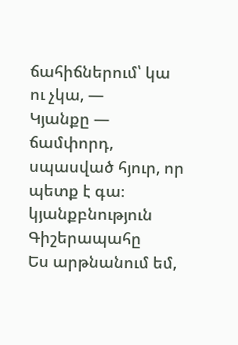ճահիճներում՝ կա ու չկա, —
Կյանքը — ճամփորդ, սպասված հյուր, որ պետք է գա։
կյանքբնություն
Գիշերապահը
Ես արթնանում եմ,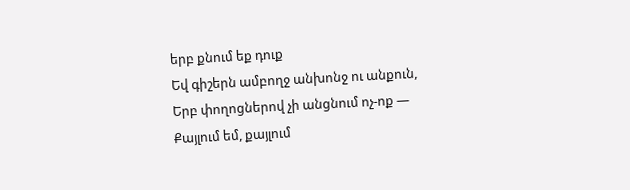երբ քնում եք դուք
Եվ գիշերն ամբողջ անխոնջ ու անքուն,
Երբ փողոցներով չի անցնում ոչ-ոք —
Քայլում եմ, քայլում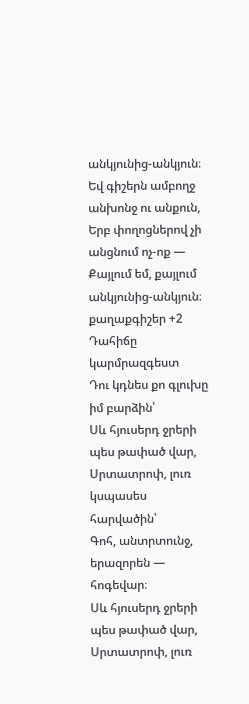անկյունից-անկյուն։
Եվ գիշերն ամբողջ անխոնջ ու անքուն,
Երբ փողոցներով չի անցնում ոչ-ոք —
Քայլում եմ, քայլում անկյունից-անկյուն։
քաղաքգիշեր +2
Դահիճը կարմրազգեստ
Դու կդնես քո գլուխը իմ բարձին՝
Սև հյուսերդ ջրերի պես թափած վար,
Սրտատրոփ, լուռ կսպասես հարվածին՝
Գոհ, անտրտունջ, երազորեն — հոգեվար։
Սև հյուսերդ ջրերի պես թափած վար,
Սրտատրոփ, լուռ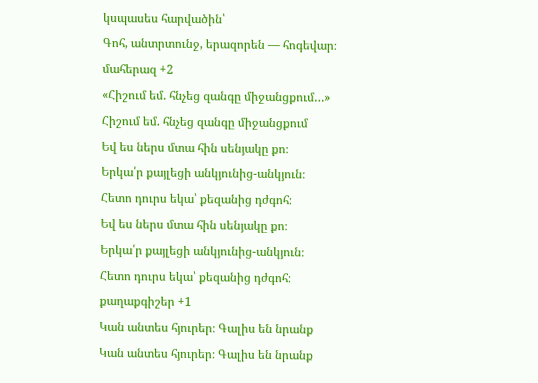կսպասես հարվածին՝
Գոհ, անտրտունջ, երազորեն — հոգեվար։
մահերազ +2
«Հիշում եմ. հնչեց զանգը միջանցքում…»
Հիշում եմ. հնչեց զանգը միջանցքում
Եվ ես ներս մտա հին սենյակը քո։
Երկա՛ր քայլեցի անկյունից-անկյուն։
Հետո դուրս եկա՝ քեզանից դժգոհ։
Եվ ես ներս մտա հին սենյակը քո։
Երկա՛ր քայլեցի անկյունից-անկյուն։
Հետո դուրս եկա՝ քեզանից դժգոհ։
քաղաքգիշեր +1
Կան անտես հյուրեր։ Գալիս են նրանք
Կան անտես հյուրեր։ Գալիս են նրանք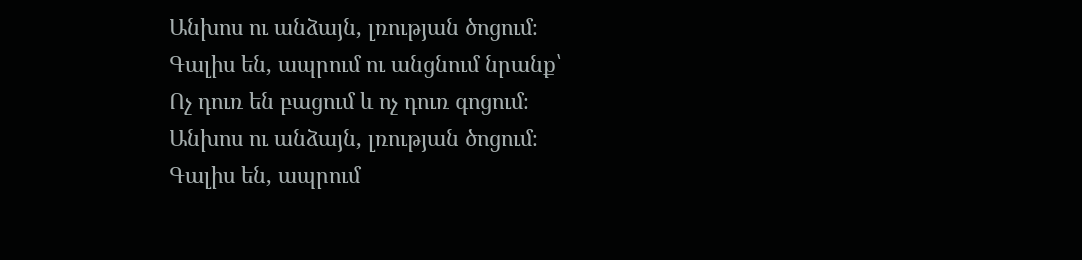Անխոս ու անձայն, լռության ծոցում։
Գալիս են, ապրում ու անցնում նրանք՝
Ոչ դուռ են բացում և ոչ դուռ գոցում։
Անխոս ու անձայն, լռության ծոցում։
Գալիս են, ապրում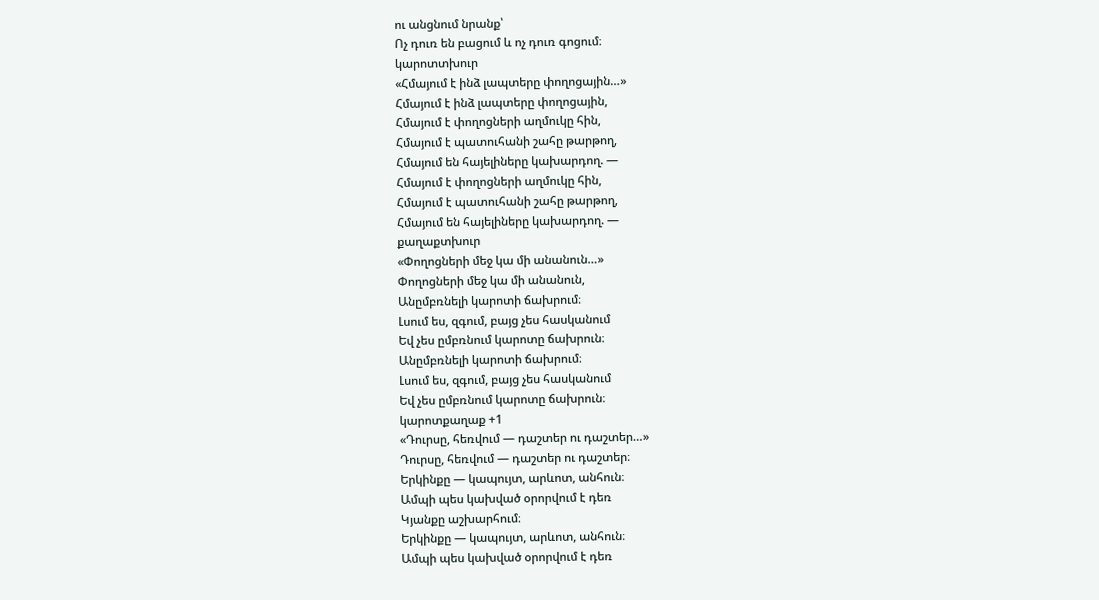ու անցնում նրանք՝
Ոչ դուռ են բացում և ոչ դուռ գոցում։
կարոտտխուր
«Հմայում է ինձ լապտերը փողոցային…»
Հմայում է ինձ լապտերը փողոցային,
Հմայում է փողոցների աղմուկը հին,
Հմայում է պատուհանի շահը թարթող,
Հմայում են հայելիները կախարդող. —
Հմայում է փողոցների աղմուկը հին,
Հմայում է պատուհանի շահը թարթող,
Հմայում են հայելիները կախարդող. —
քաղաքտխուր
«Փողոցների մեջ կա մի անանուն…»
Փողոցների մեջ կա մի անանուն,
Անըմբռնելի կարոտի ճախրում։
Լսում ես, զգում, բայց չես հասկանում
Եվ չես ըմբռնում կարոտը ճախրուն։
Անըմբռնելի կարոտի ճախրում։
Լսում ես, զգում, բայց չես հասկանում
Եվ չես ըմբռնում կարոտը ճախրուն։
կարոտքաղաք +1
«Դուրսը, հեռվում — դաշտեր ու դաշտեր…»
Դուրսը, հեռվում — դաշտեր ու դաշտեր։
Երկինքը — կապույտ, արևոտ, անհուն։
Ամպի պես կախված օրորվում է դեռ
Կյանքը աշխարհում։
Երկինքը — կապույտ, արևոտ, անհուն։
Ամպի պես կախված օրորվում է դեռ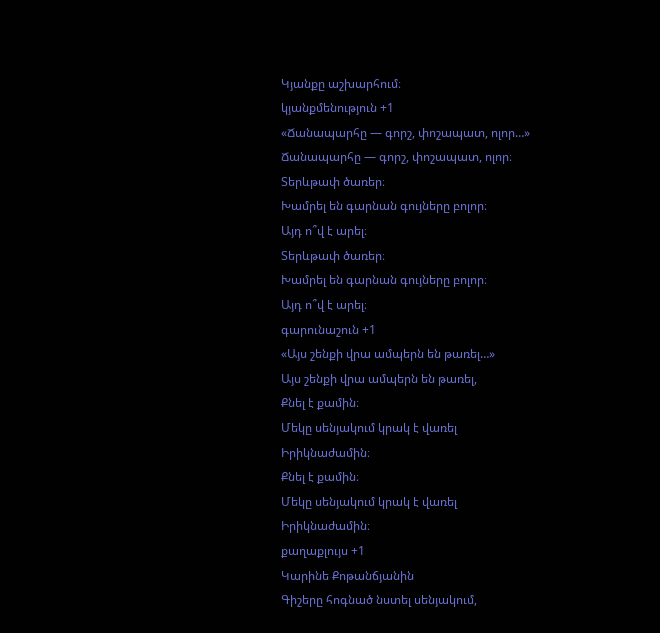Կյանքը աշխարհում։
կյանքմենություն +1
«Ճանապարհը — գորշ, փոշապատ, ոլոր…»
Ճանապարհը — գորշ, փոշապատ, ոլոր։
Տերևթափ ծառեր։
Խամրել են գարնան գույները բոլոր։
Այդ ո՞վ է արել։
Տերևթափ ծառեր։
Խամրել են գարնան գույները բոլոր։
Այդ ո՞վ է արել։
գարունաշուն +1
«Այս շենքի վրա ամպերն են թառել…»
Այս շենքի վրա ամպերն են թառել,
Քնել է քամին։
Մեկը սենյակում կրակ է վառել
Իրիկնաժամին։
Քնել է քամին։
Մեկը սենյակում կրակ է վառել
Իրիկնաժամին։
քաղաքլույս +1
Կարինե Քոթանճյանին
Գիշերը հոգնած նստել սենյակում,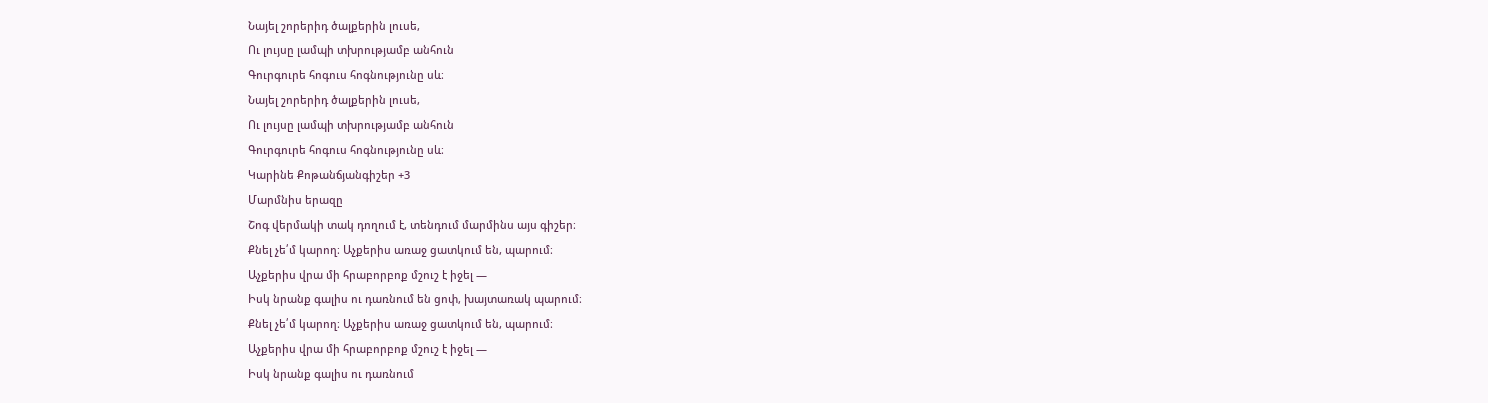Նայել շորերիդ ծալքերին լուսե,
Ու լույսը լամպի տխրությամբ անհուն
Գուրգուրե հոգուս հոգնությունը սև։
Նայել շորերիդ ծալքերին լուսե,
Ու լույսը լամպի տխրությամբ անհուն
Գուրգուրե հոգուս հոգնությունը սև։
Կարինե Քոթանճյանգիշեր +3
Մարմնիս երազը
Շոգ վերմակի տակ դողում է, տենդում մարմինս այս գիշեր։
Քնել չե՛մ կարող։ Աչքերիս առաջ ցատկում են, պարում։
Աչքերիս վրա մի հրաբորբոք մշուշ է իջել —
Իսկ նրանք գալիս ու դառնում են ցոփ, խայտառակ պարում։
Քնել չե՛մ կարող։ Աչքերիս առաջ ցատկում են, պարում։
Աչքերիս վրա մի հրաբորբոք մշուշ է իջել —
Իսկ նրանք գալիս ու դառնում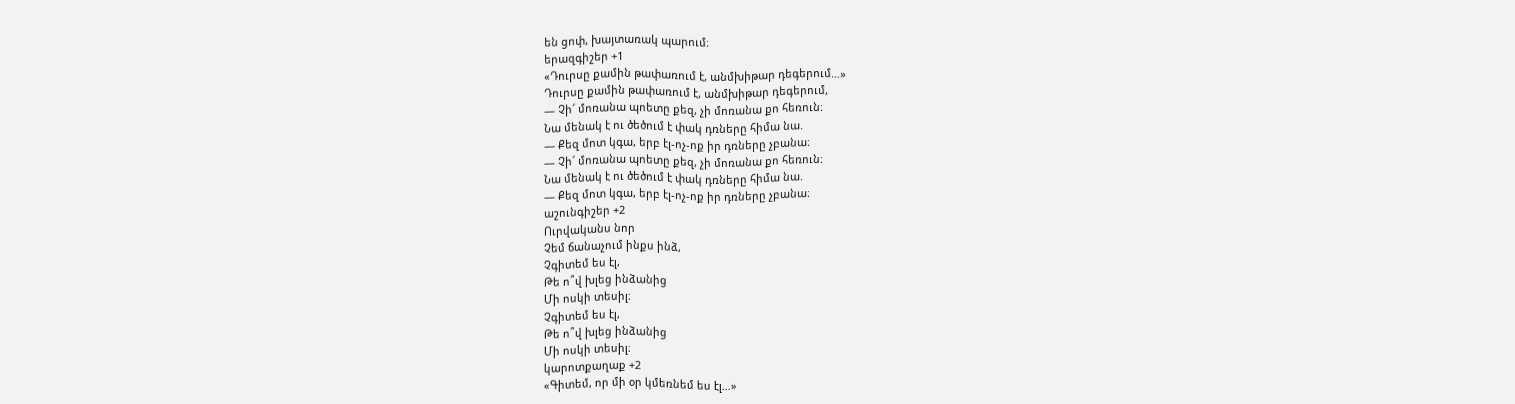են ցոփ, խայտառակ պարում։
երազգիշեր +1
«Դուրսը քամին թափառում է, անմխիթար դեգերում…»
Դուրսը քամին թափառում է, անմխիթար դեգերում,
— Չի՜ մոռանա պոետը քեզ, չի մոռանա քո հեռուն։
Նա մենակ է ու ծեծում է փակ դռները հիմա նա.
— Քեզ մոտ կգա, երբ էլ-ոչ-ոք իր դռները չբանա։
— Չի՜ մոռանա պոետը քեզ, չի մոռանա քո հեռուն։
Նա մենակ է ու ծեծում է փակ դռները հիմա նա.
— Քեզ մոտ կգա, երբ էլ-ոչ-ոք իր դռները չբանա։
աշունգիշեր +2
Ուրվականս նոր
Չեմ ճանաչում ինքս ինձ,
Չգիտեմ ես էլ,
Թե ո՞վ խլեց ինձանից
Մի ոսկի տեսիլ։
Չգիտեմ ես էլ,
Թե ո՞վ խլեց ինձանից
Մի ոսկի տեսիլ։
կարոտքաղաք +2
«Գիտեմ, որ մի օր կմեռնեմ ես էլ…»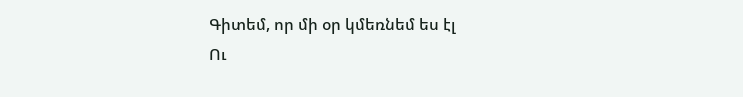Գիտեմ, որ մի օր կմեռնեմ ես էլ
Ու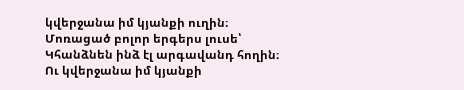կվերջանա իմ կյանքի ուղին։
Մոռացած բոլոր երգերս լուսե՝
Կհանձնեն ինձ էլ արգավանդ հողին։
Ու կվերջանա իմ կյանքի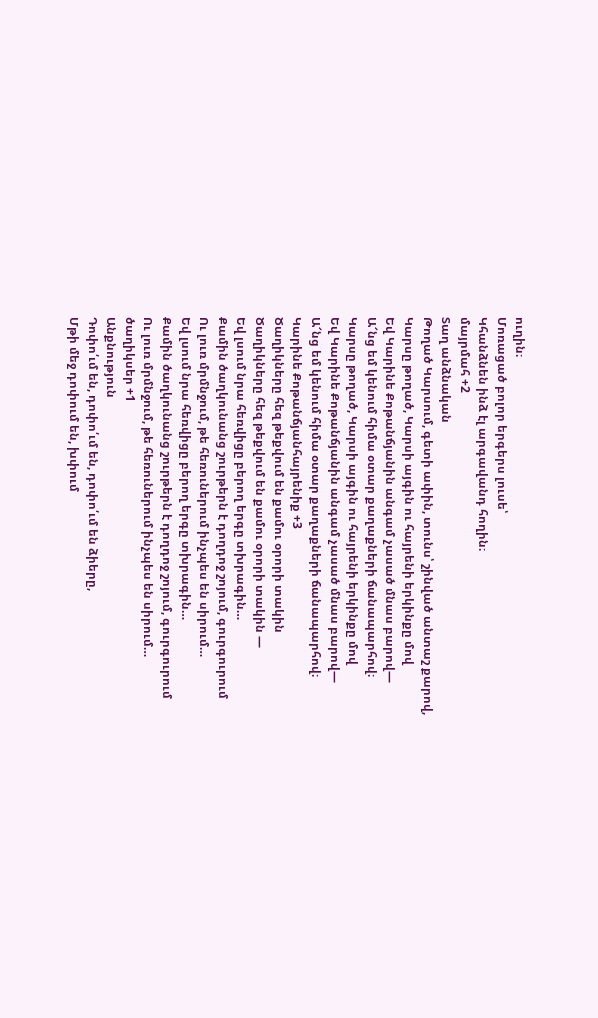ուղին։
Մոռացած բոլոր երգերս լուսե՝
Կհանձնեն ինձ էլ արգավանդ հողին։
մայրմահ +2
Տաղ անձնական
Թողած Կարսում, գետի ափին, տունս՝ շինված անտաշ քարով,
Կարսը թողած, Կարսի այգին ու հայրենի երկինքը մով
Եվ Կարինե Քոթանճյանին անգամ չասած մնաս բարով—
Ա՜նց եմ կենում հիմա օտար քաղաքների ճանապարհով։
Կարսը թողած, Կարսի այգին ու հայրենի երկինքը մով
Եվ Կարինե Քոթանճյանին անգամ չասած մնաս բարով—
Ա՜նց եմ կենում հիմա օտար քաղաքների ճանապարհով։
Կարինե Քոթանճյանհայրենիք +3
Ծաղիկները հեզ թեքվում են քամու օրորի տակին
Ծաղիկները հեզ թեքվում են քամու օրորի տակին —
Եվ լսում նրա հեռվիցը բերող երգը տխրագին…
Քամին ծաղկունանց շուրթերն է դողդոջ շոյում, գուրգուրում
Ու լուռ մրմնջում, թե հեռուներում ինչպես են սիրում…
Եվ լսում նրա հեռվիցը բերող երգը տխրագին…
Քամին ծաղկունանց շուրթերն է դողդոջ շոյում, գուրգուրում
Ու լուռ մրմնջում, թե հեռուներում ինչպես են սիրում…
ծաղիկսեր +1
Անքնություն
Դոփո՛ւմ են, դոփո՛ւմ են, դոփո՛ւմ են ձիերը,
Մթի մեջ դոփում են, խփում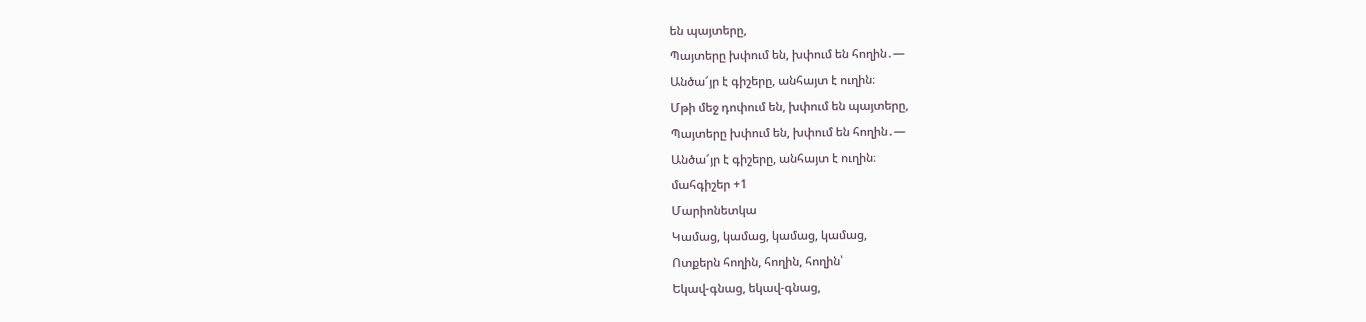են պայտերը,
Պայտերը խփում են, խփում են հողին․—
Անծա՜յր է գիշերը, անհայտ է ուղին։
Մթի մեջ դոփում են, խփում են պայտերը,
Պայտերը խփում են, խփում են հողին․—
Անծա՜յր է գիշերը, անհայտ է ուղին։
մահգիշեր +1
Մարիոնետկա
Կամաց, կամաց, կամաց, կամաց,
Ոտքերն հողին, հողին, հողին՝
Եկավ-գնաց, եկավ-գնաց,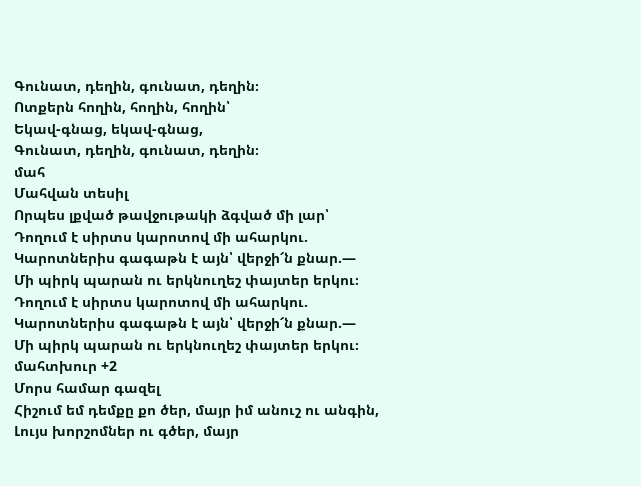Գունատ, դեղին, գունատ, դեղին։
Ոտքերն հողին, հողին, հողին՝
Եկավ-գնաց, եկավ-գնաց,
Գունատ, դեղին, գունատ, դեղին։
մահ
Մահվան տեսիլ
Որպես լքված թավջութակի ձգված մի լար՝
Դողում է սիրտս կարոտով մի ահարկու.
Կարոտներիս գագաթն է այն՝ վերջի՜ն քնար.—
Մի պիրկ պարան ու երկնուղեշ փայտեր երկու։
Դողում է սիրտս կարոտով մի ահարկու.
Կարոտներիս գագաթն է այն՝ վերջի՜ն քնար.—
Մի պիրկ պարան ու երկնուղեշ փայտեր երկու։
մահտխուր +2
Մորս համար գազել
Հիշում եմ դեմքը քո ծեր, մայր իմ անուշ ու անգին,
Լույս խորշոմներ ու գծեր, մայր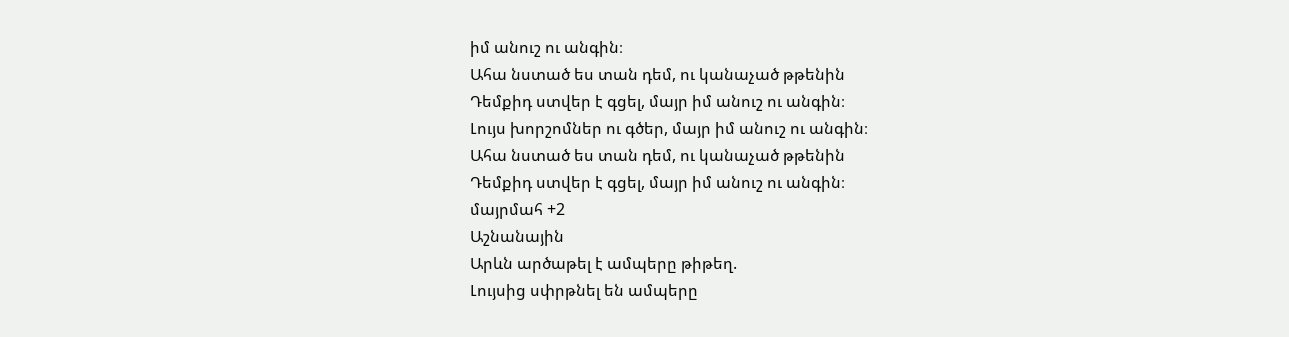իմ անուշ ու անգին։
Ահա նստած ես տան դեմ, ու կանաչած թթենին
Դեմքիդ ստվեր է գցել, մայր իմ անուշ ու անգին։
Լույս խորշոմներ ու գծեր, մայր իմ անուշ ու անգին։
Ահա նստած ես տան դեմ, ու կանաչած թթենին
Դեմքիդ ստվեր է գցել, մայր իմ անուշ ու անգին։
մայրմահ +2
Աշնանային
Արևն արծաթել է ամպերը թիթեղ.
Լույսից սփրթնել են ամպերը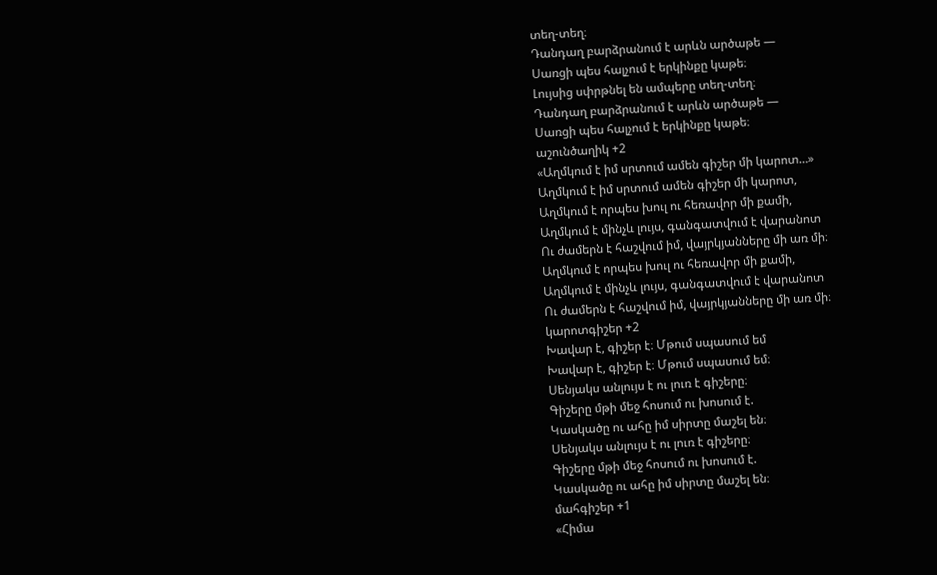տեղ-տեղ։
Դանդաղ բարձրանում է արևն արծաթե —
Սառցի պես հալչում է երկինքը կաթե։
Լույսից սփրթնել են ամպերը տեղ-տեղ։
Դանդաղ բարձրանում է արևն արծաթե —
Սառցի պես հալչում է երկինքը կաթե։
աշունծաղիկ +2
«Աղմկում է իմ սրտում ամեն գիշեր մի կարոտ…»
Աղմկում է իմ սրտում ամեն գիշեր մի կարոտ,
Աղմկում է որպես խուլ ու հեռավոր մի քամի,
Աղմկում է մինչև լույս, գանգատվում է վարանոտ
Ու ժամերն է հաշվում իմ, վայրկյանները մի առ մի։
Աղմկում է որպես խուլ ու հեռավոր մի քամի,
Աղմկում է մինչև լույս, գանգատվում է վարանոտ
Ու ժամերն է հաշվում իմ, վայրկյանները մի առ մի։
կարոտգիշեր +2
Խավար է, գիշեր է։ Մթում սպասում եմ
Խավար է, գիշեր է։ Մթում սպասում եմ։
Սենյակս անլույս է ու լուռ է գիշերը։
Գիշերը մթի մեջ հոսում ու խոսում է.
Կասկածը ու ահը իմ սիրտը մաշել են։
Սենյակս անլույս է ու լուռ է գիշերը։
Գիշերը մթի մեջ հոսում ու խոսում է.
Կասկածը ու ահը իմ սիրտը մաշել են։
մահգիշեր +1
«Հիմա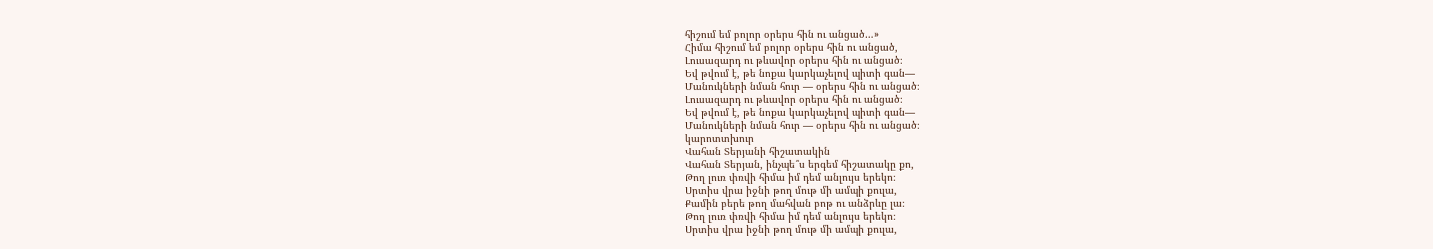հիշում եմ բոլոր օրերս հին ու անցած…»
Հիմա հիշում եմ բոլոր օրերս հին ու անցած,
Լուսազարդ ու թևավոր օրերս հին ու անցած։
Եվ թվում է, թե նոքա կարկաչելով պիտի գան—
Մանուկների նման հուր — օրերս հին ու անցած։
Լուսազարդ ու թևավոր օրերս հին ու անցած։
Եվ թվում է, թե նոքա կարկաչելով պիտի գան—
Մանուկների նման հուր — օրերս հին ու անցած։
կարոտտխուր
Վահան Տերյանի հիշատակին
Վահան Տերյան, ինչպե՞ս երգեմ հիշատակը քո,
Թող լուռ փռվի հիմա իմ դեմ անլույս երեկո։
Սրտիս վրա իջնի թող մութ մի ամպի քուլա,
Քամին բերե թող մահվան բոթ ու անձրևը լա։
Թող լուռ փռվի հիմա իմ դեմ անլույս երեկո։
Սրտիս վրա իջնի թող մութ մի ամպի քուլա,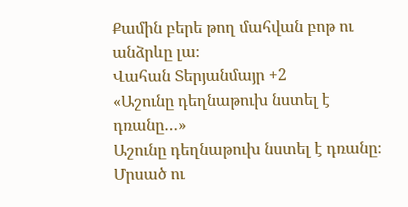Քամին բերե թող մահվան բոթ ու անձրևը լա։
Վահան Տերյանմայր +2
«Աշունը դեղնաթուխ նստել է դռանը…»
Աշունը դեղնաթուխ նստել է դռանը։
Մրսած ու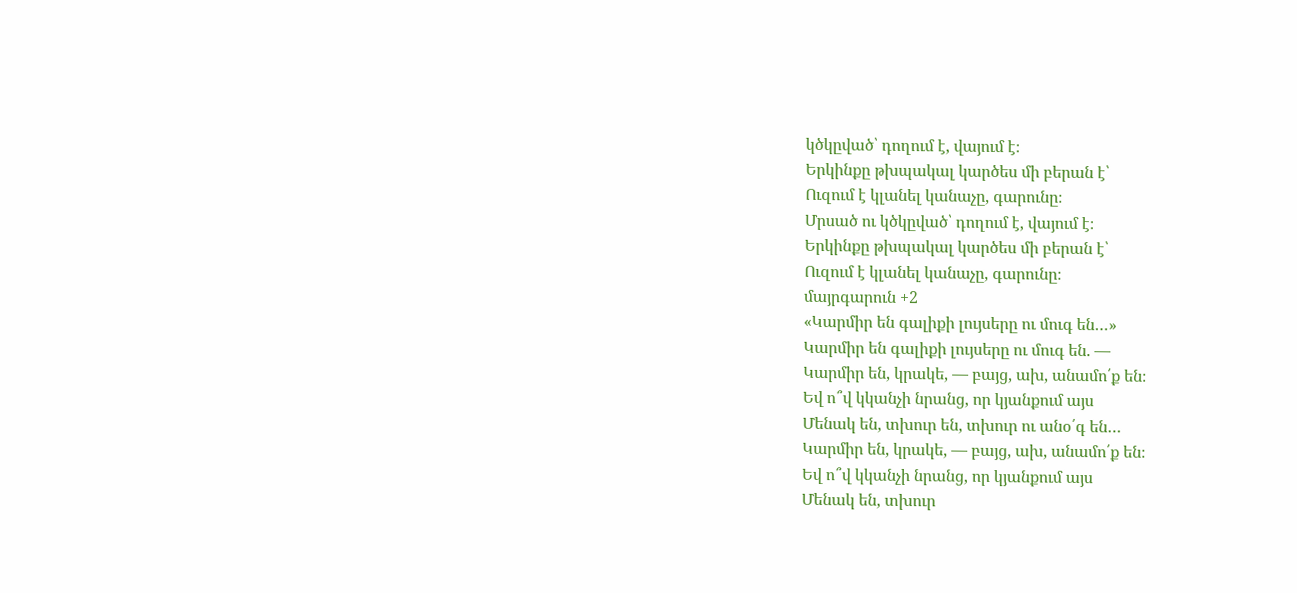կծկըված՝ դողում է, վայում է։
Երկինքը թխպակալ կարծես մի բերան է՝
Ուզում է կլանել կանաչը, գարունը։
Մրսած ու կծկըված՝ դողում է, վայում է։
Երկինքը թխպակալ կարծես մի բերան է՝
Ուզում է կլանել կանաչը, գարունը։
մայրգարուն +2
«Կարմիր են գալիքի լույսերը ու մուգ են…»
Կարմիր են գալիքի լույսերը ու մուգ են. —
Կարմիր են, կրակե, — բայց, ախ, անամո՛ք են։
Եվ ո՞վ կկանչի նրանց, որ կյանքում այս
Մենակ են, տխուր են, տխուր ու անօ՛գ են…
Կարմիր են, կրակե, — բայց, ախ, անամո՛ք են։
Եվ ո՞վ կկանչի նրանց, որ կյանքում այս
Մենակ են, տխուր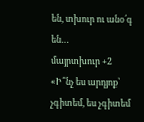են, տխուր ու անօ՛գ են…
մայրտխուր +2
«Ի՞նչ ես արդյոք՝ չգիտեմ, ես չգիտեմ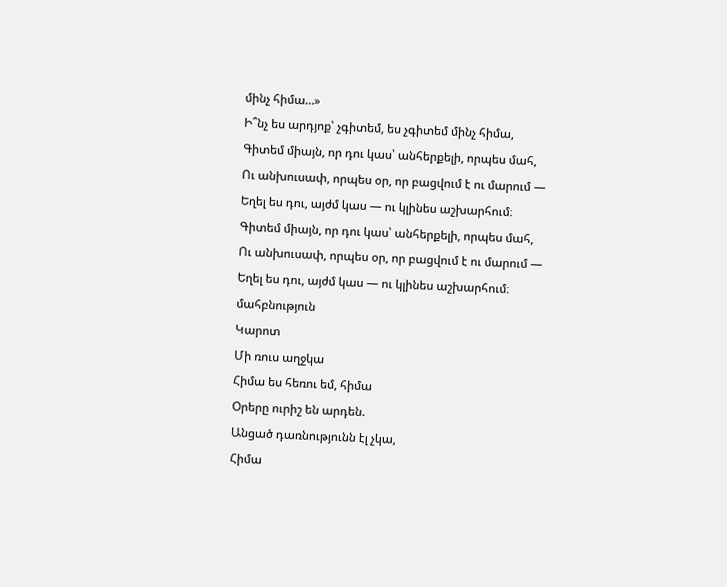մինչ հիմա…»
Ի՞նչ ես արդյոք՝ չգիտեմ, ես չգիտեմ մինչ հիմա,
Գիտեմ միայն, որ դու կաս՝ անհերքելի, որպես մահ,
Ու անխուսափ, որպես օր, որ բացվում է ու մարում —
Եղել ես դու, այժմ կաս — ու կլինես աշխարհում։
Գիտեմ միայն, որ դու կաս՝ անհերքելի, որպես մահ,
Ու անխուսափ, որպես օր, որ բացվում է ու մարում —
Եղել ես դու, այժմ կաս — ու կլինես աշխարհում։
մահբնություն
Կարոտ
Մի ռուս աղջկա
Հիմա ես հեռու եմ, հիմա
Օրերը ուրիշ են արդեն.
Անցած դառնությունն էլ չկա,
Հիմա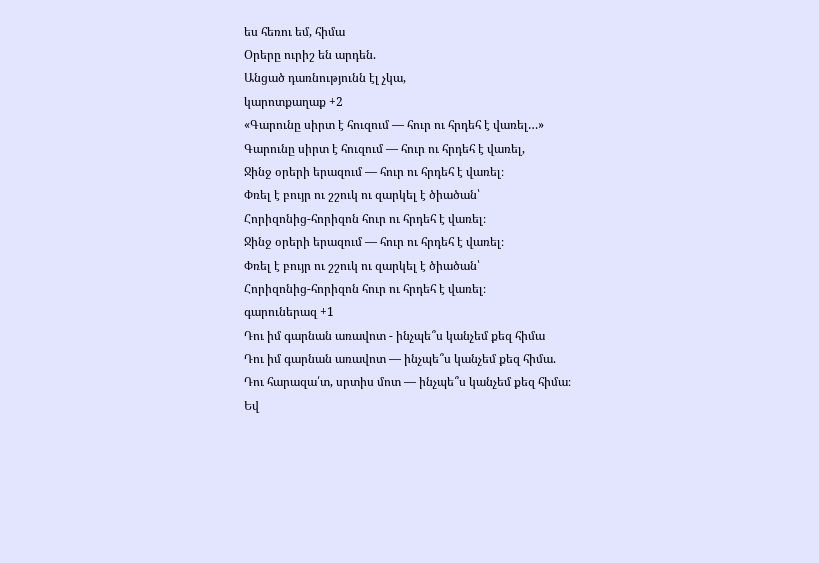ես հեռու եմ, հիմա
Օրերը ուրիշ են արդեն.
Անցած դառնությունն էլ չկա,
կարոտքաղաք +2
«Գարունը սիրտ է հուզում — հուր ու հրդեհ է վառել…»
Գարունը սիրտ է հուզում — հուր ու հրդեհ է վառել,
Ջինջ օրերի երազում — հուր ու հրդեհ է վառել։
Փռել է բույր ու շշուկ ու զարկել է ծիածան՝
Հորիզոնից-հորիզոն հուր ու հրդեհ է վառել։
Ջինջ օրերի երազում — հուր ու հրդեհ է վառել։
Փռել է բույր ու շշուկ ու զարկել է ծիածան՝
Հորիզոնից-հորիզոն հուր ու հրդեհ է վառել։
գարուներազ +1
Դու իմ գարնան առավոտ - ինչպե՞ս կանչեմ քեզ հիմա
Դու իմ գարնան առավոտ — ինչպե՞ս կանչեմ քեզ հիմա.
Դու հարազա՛տ, սրտիս մոտ — ինչպե՞ս կանչեմ քեզ հիմա։
Եվ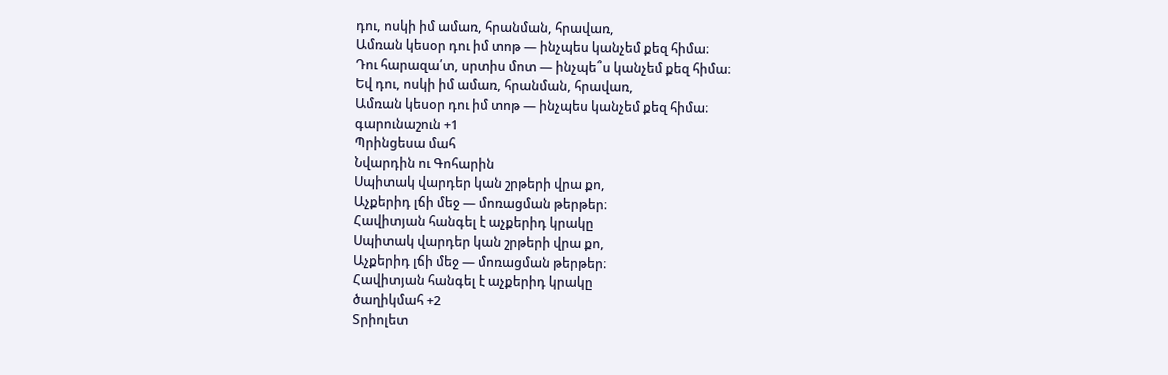դու, ոսկի իմ ամառ, հրանման, հրավառ,
Ամռան կեսօր դու իմ տոթ — ինչպես կանչեմ քեզ հիմա։
Դու հարազա՛տ, սրտիս մոտ — ինչպե՞ս կանչեմ քեզ հիմա։
Եվ դու, ոսկի իմ ամառ, հրանման, հրավառ,
Ամռան կեսօր դու իմ տոթ — ինչպես կանչեմ քեզ հիմա։
գարունաշուն +1
Պրինցեսա մահ
Նվարդին ու Գոհարին
Սպիտակ վարդեր կան շրթերի վրա քո,
Աչքերիդ լճի մեջ — մոռացման թերթեր։
Հավիտյան հանգել է աչքերիդ կրակը
Սպիտակ վարդեր կան շրթերի վրա քո,
Աչքերիդ լճի մեջ — մոռացման թերթեր։
Հավիտյան հանգել է աչքերիդ կրակը
ծաղիկմահ +2
Տրիոլետ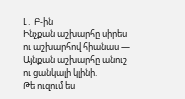Լ․ Բ-ին
Ինչքան աշխարհը սիրես ու աշխարհով հիանաս —
Այնքան աշխարհը անուշ ու ցանկալի կլինի.
Թե ուզում ես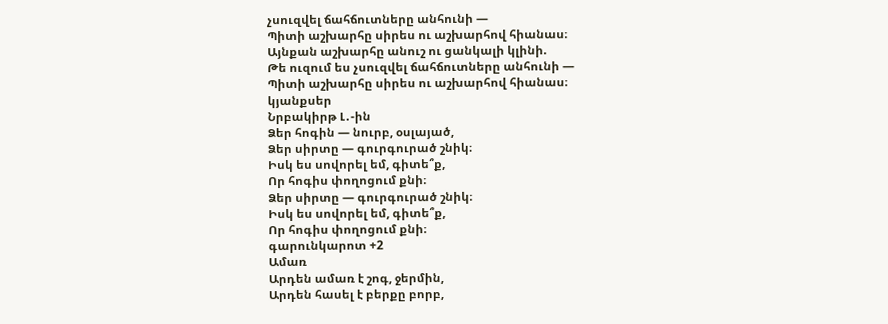չսուզվել ճահճուտները անհունի —
Պիտի աշխարհը սիրես ու աշխարհով հիանաս։
Այնքան աշխարհը անուշ ու ցանկալի կլինի.
Թե ուզում ես չսուզվել ճահճուտները անհունի —
Պիտի աշխարհը սիրես ու աշխարհով հիանաս։
կյանքսեր
Նրբակիրթ Լ․-ին
Ձեր հոգին — նուրբ, օսլայած,
Ձեր սիրտը — գուրգուրած շնիկ։
Իսկ ես սովորել եմ, գիտե՞ք,
Որ հոգիս փողոցում քնի։
Ձեր սիրտը — գուրգուրած շնիկ։
Իսկ ես սովորել եմ, գիտե՞ք,
Որ հոգիս փողոցում քնի։
գարունկարոտ +2
Ամառ
Արդեն ամառ է շոգ, ջերմին,
Արդեն հասել է բերքը բորբ,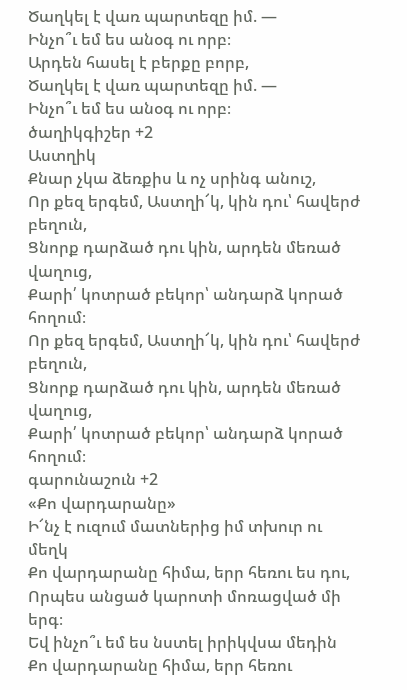Ծաղկել է վառ պարտեզը իմ. —
Ինչո՞ւ եմ ես անօգ ու որբ։
Արդեն հասել է բերքը բորբ,
Ծաղկել է վառ պարտեզը իմ. —
Ինչո՞ւ եմ ես անօգ ու որբ։
ծաղիկգիշեր +2
Աստղիկ
Քնար չկա ձեռքիս և ոչ սրինգ անուշ,
Որ քեզ երգեմ, Աստղի՜կ, կին դու՝ հավերժ բեղուն,
Ցնորք դարձած դու կին, արդեն մեռած վաղուց,
Քարի՛ կոտրած բեկոր՝ անդարձ կորած հողում։
Որ քեզ երգեմ, Աստղի՜կ, կին դու՝ հավերժ բեղուն,
Ցնորք դարձած դու կին, արդեն մեռած վաղուց,
Քարի՛ կոտրած բեկոր՝ անդարձ կորած հողում։
գարունաշուն +2
«Քո վարդարանը»
Ի՜նչ է ուզում մատներից իմ տխուր ու մեղկ
Քո վարդարանը հիմա, երր հեռու ես դու,
Որպես անցած կարոտի մոռացված մի երգ։
Եվ ինչո՞ւ եմ ես նստել իրիկվսա մեդին
Քո վարդարանը հիմա, երր հեռու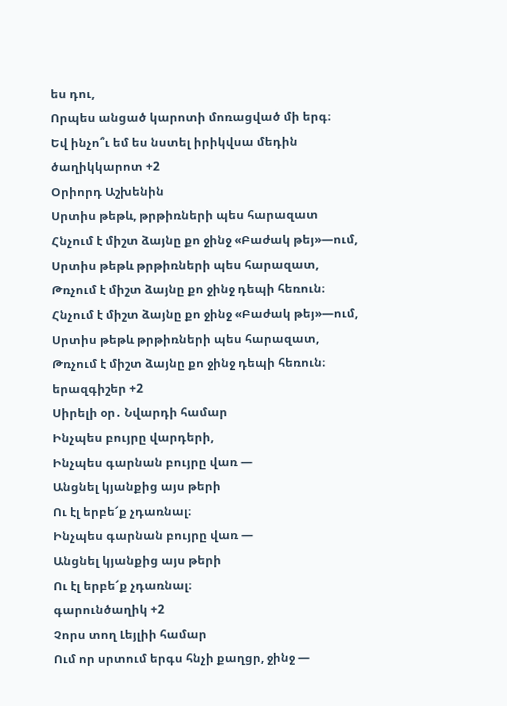ես դու,
Որպես անցած կարոտի մոռացված մի երգ։
Եվ ինչո՞ւ եմ ես նստել իրիկվսա մեդին
ծաղիկկարոտ +2
Օրիորդ Աշխենին
Սրտիս թեթև, թրթիռների պես հարազատ
Հնչում է միշտ ձայնը քո ջինջ «Բաժակ թեյ»—ում,
Սրտիս թեթև թրթիռների պես հարազատ,
Թռչում է միշտ ձայնը քո ջինջ դեպի հեռուն։
Հնչում է միշտ ձայնը քո ջինջ «Բաժակ թեյ»—ում,
Սրտիս թեթև թրթիռների պես հարազատ,
Թռչում է միշտ ձայնը քո ջինջ դեպի հեռուն։
երազգիշեր +2
Սիրելի օր․ Նվարդի համար
Ինչպես բույրը վարդերի,
Ինչպես գարնան բույրը վառ —
Անցնել կյանքից այս թերի
Ու էլ երբե՜ք չդառնալ։
Ինչպես գարնան բույրը վառ —
Անցնել կյանքից այս թերի
Ու էլ երբե՜ք չդառնալ։
գարունծաղիկ +2
Չորս տող Լեյլիի համար
Ում որ սրտում երգս հնչի քաղցր, ջինջ —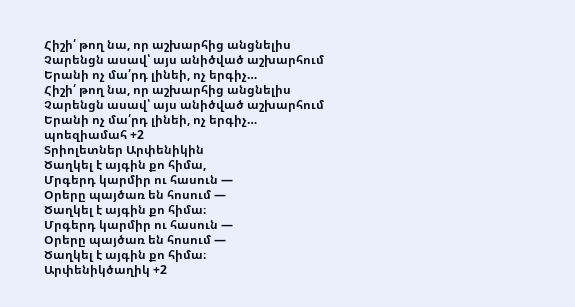Հիշի՛ թող նա, որ աշխարհից անցնելիս
Չարենցն ասավ՝ այս անիծված աշխարհում
Երանի ոչ մա՛րդ լինեի, ոչ երգիչ…
Հիշի՛ թող նա, որ աշխարհից անցնելիս
Չարենցն ասավ՝ այս անիծված աշխարհում
Երանի ոչ մա՛րդ լինեի, ոչ երգիչ…
պոեզիամահ +2
Տրիոլետներ Արփենիկին
Ծաղկել է այգին քո հիմա,
Մրգերդ կարմիր ու հասուն —
Օրերը պայծառ են հոսում —
Ծաղկել է այգին քո հիմա։
Մրգերդ կարմիր ու հասուն —
Օրերը պայծառ են հոսում —
Ծաղկել է այգին քո հիմա։
Արփենիկծաղիկ +2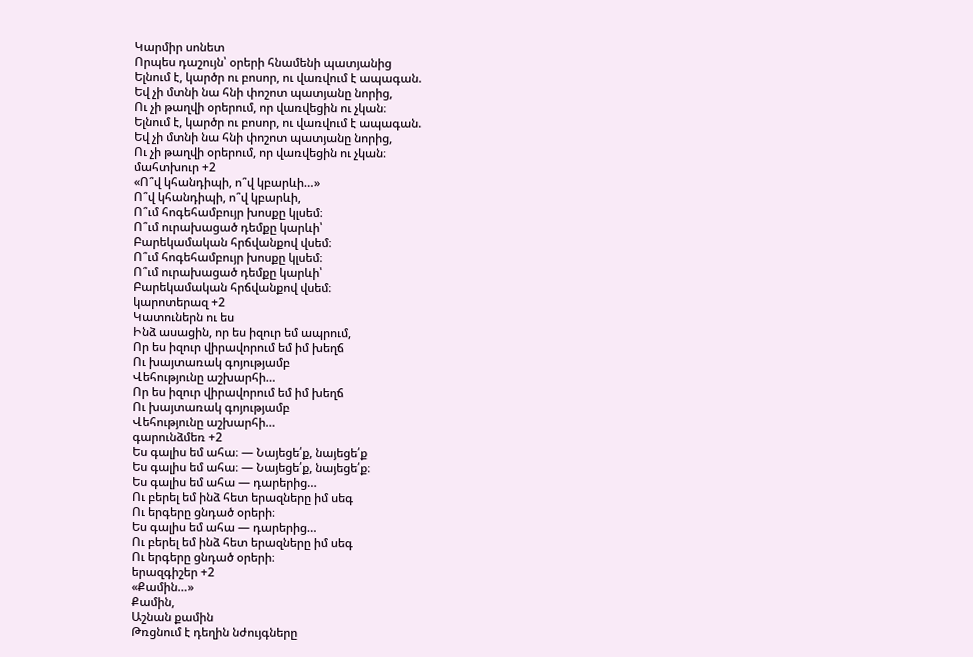Կարմիր սոնետ
Որպես դաշույն՝ օրերի հնամենի պատյանից
Ելնում է, կարծր ու բոսոր, ու վառվում է ապագան.
Եվ չի մտնի նա հնի փոշոտ պատյանը նորից,
Ու չի թաղվի օրերում, որ վառվեցին ու չկան։
Ելնում է, կարծր ու բոսոր, ու վառվում է ապագան.
Եվ չի մտնի նա հնի փոշոտ պատյանը նորից,
Ու չի թաղվի օրերում, որ վառվեցին ու չկան։
մահտխուր +2
«Ո՞վ կհանդիպի, ո՞վ կբարևի…»
Ո՞վ կհանդիպի, ո՞վ կբարևի,
Ո՞ւմ հոգեհամբույր խոսքը կլսեմ։
Ո՞ւմ ուրախացած դեմքը կարևի՝
Բարեկամական հրճվանքով վսեմ։
Ո՞ւմ հոգեհամբույր խոսքը կլսեմ։
Ո՞ւմ ուրախացած դեմքը կարևի՝
Բարեկամական հրճվանքով վսեմ։
կարոտերազ +2
Կատուներն ու ես
Ինձ ասացին, որ ես իզուր եմ ապրում,
Որ ես իզուր վիրավորում եմ իմ խեղճ
Ու խայտառակ գոյությամբ
Վեհությունը աշխարհի…
Որ ես իզուր վիրավորում եմ իմ խեղճ
Ու խայտառակ գոյությամբ
Վեհությունը աշխարհի…
գարունձմեռ +2
Ես գալիս եմ ահա։ — Նայեցե՛ք, նայեցե՛ք
Ես գալիս եմ ահա։ — Նայեցե՛ք, նայեցե՛ք։
Ես գալիս եմ ահա — դարերից…
Ու բերել եմ ինձ հետ երազները իմ սեգ
Ու երգերը ցնդած օրերի։
Ես գալիս եմ ահա — դարերից…
Ու բերել եմ ինձ հետ երազները իմ սեգ
Ու երգերը ցնդած օրերի։
երազգիշեր +2
«Քամին…»
Քամին,
Աշնան քամին
Թռցնում է դեղին նժույգները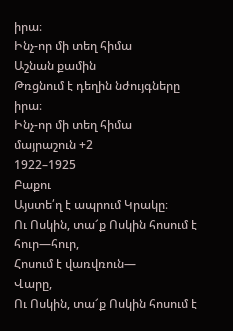իրա։
Ինչ-որ մի տեղ հիմա
Աշնան քամին
Թռցնում է դեղին նժույգները իրա։
Ինչ-որ մի տեղ հիմա
մայրաշուն +2
1922–1925
Բաքու
Այստե՛ղ է ապրում Կրակը։
Ու Ոսկին, տա՜ք Ոսկին հոսում է հուր—հուր,
Հոսում է վառվռուն—
Վարը,
Ու Ոսկին, տա՜ք Ոսկին հոսում է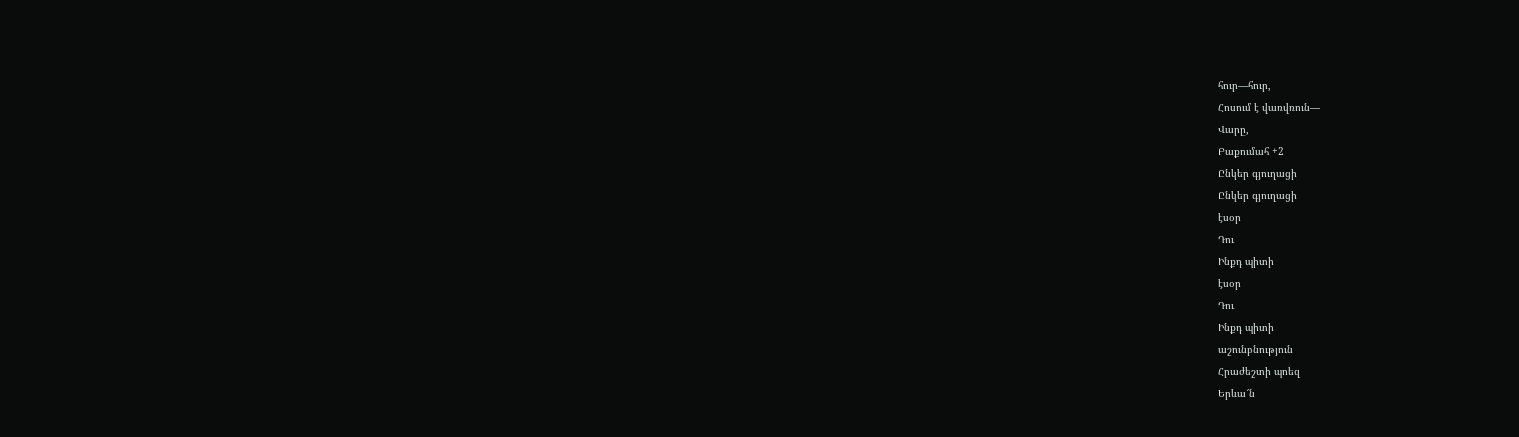հուր—հուր,
Հոսում է վառվռուն—
Վարը,
Բաքումահ +2
Ընկեր գյուղացի
Ընկեր գյուղացի
էսօր
Դու
Ինքդ պիտի
էսօր
Դու
Ինքդ պիտի
աշունբնություն
Հրաժեշտի պոեզ
Երևա՜ն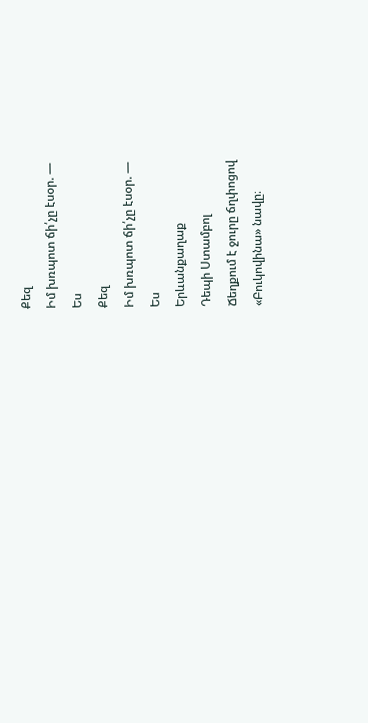Քեզ
Իմ խռպոտ ճի՛չը էսօր. —
Ես
Քեզ
Իմ խռպոտ ճի՛չը էսօր. —
Ես
Երևանքաղաք
Դեպի Ստամբոլ
Ճեղքում է ջուրը ճղփոցով
«Բուկովինա» նավը։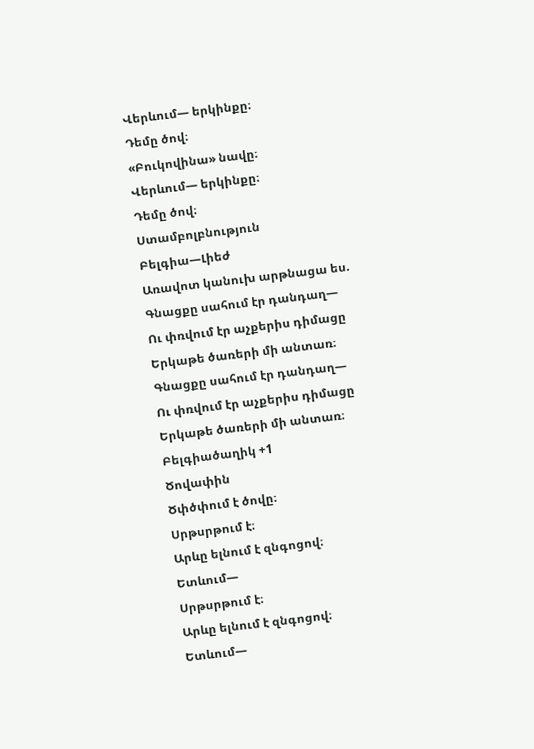Վերևում— երկինքը։
Դեմը ծով։
«Բուկովինա» նավը։
Վերևում— երկինքը։
Դեմը ծով։
Ստամբոլբնություն
Բելգիա—Լիեժ
Առավոտ կանուխ արթնացա ես.
Գնացքը սահում էր դանդաղ—
Ու փռվում էր աչքերիս դիմացը
Երկաթե ծառերի մի անտառ։
Գնացքը սահում էր դանդաղ—
Ու փռվում էր աչքերիս դիմացը
Երկաթե ծառերի մի անտառ։
Բելգիածաղիկ +1
Ծովափին
Ծփծփում է ծովը։
Սրթսրթում է։
Արևը ելնում է զնգոցով։
Ետևում—
Սրթսրթում է։
Արևը ելնում է զնգոցով։
Ետևում—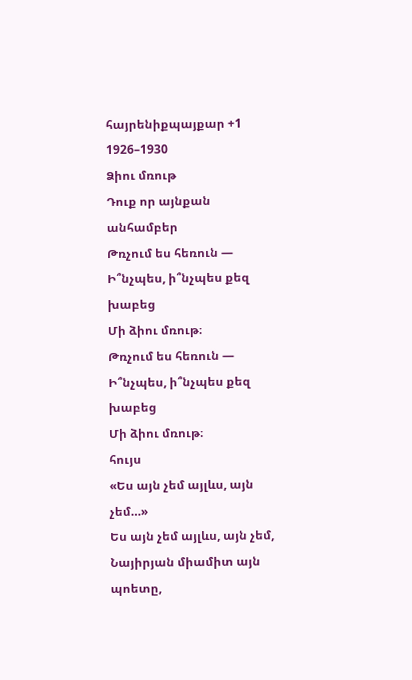հայրենիքպայքար +1
1926–1930
Ձիու մռութ
Դուք որ այնքան անհամբեր
Թռչում ես հեռուն —
Ի՞նչպես, ի՞նչպես քեզ խաբեց
Մի ձիու մռութ։
Թռչում ես հեռուն —
Ի՞նչպես, ի՞նչպես քեզ խաբեց
Մի ձիու մռութ։
հույս
«Ես այն չեմ այլևս, այն չեմ…»
Ես այն չեմ այլևս, այն չեմ,
Նայիրյան միամիտ այն պոետը,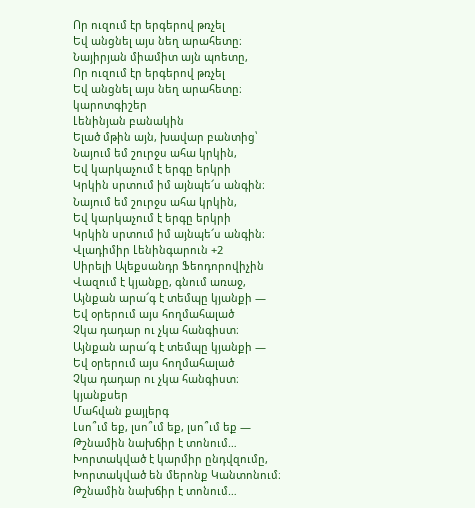Որ ուզում էր երգերով թռչել
Եվ անցնել այս նեղ արահետը։
Նայիրյան միամիտ այն պոետը,
Որ ուզում էր երգերով թռչել
Եվ անցնել այս նեղ արահետը։
կարոտգիշեր
Լենինյան բանակին
Ելած մթին այն, խավար բանտից՝
Նայում եմ շուրջս ահա կրկին,
Եվ կարկաչում է երգը երկրի
Կրկին սրտում իմ այնպե՜ս անգին։
Նայում եմ շուրջս ահա կրկին,
Եվ կարկաչում է երգը երկրի
Կրկին սրտում իմ այնպե՜ս անգին։
Վլադիմիր Լենինգարուն +2
Սիրելի Ալեքսանդր Ֆեոդորովիչին
Վազում է կյանքը, գնում առաջ,
Այնքան արա՜գ է տեմպը կյանքի —
Եվ օրերում այս հողմահալած
Չկա դադար ու չկա հանգիստ։
Այնքան արա՜գ է տեմպը կյանքի —
Եվ օրերում այս հողմահալած
Չկա դադար ու չկա հանգիստ։
կյանքսեր
Մահվան քայլերգ
Լսո՞ւմ եք, լսո՞ւմ եք, լսո՞ւմ եք —
Թշնամին նախճիր է տոնում…
Խորտակված է կարմիր ընդվզումը,
Խորտակված են մերոնք Կանտոնում։
Թշնամին նախճիր է տոնում…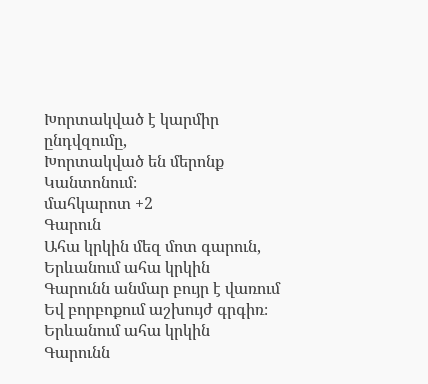Խորտակված է կարմիր ընդվզումը,
Խորտակված են մերոնք Կանտոնում։
մահկարոտ +2
Գարուն
Ահա կրկին մեզ մոտ գարուն,
Երևանում ահա կրկին
Գարունն անմար բույր է վառում
Եվ բորբոքում աշխույժ գրգիռ։
Երևանում ահա կրկին
Գարունն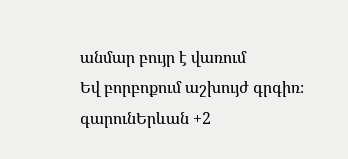անմար բույր է վառում
Եվ բորբոքում աշխույժ գրգիռ։
գարունԵրևան +2